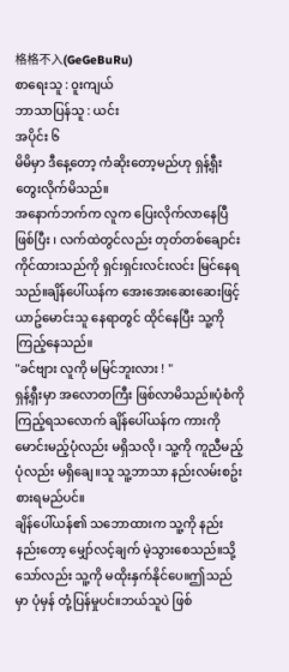格格不入(GeGeBuRu)
စာရေးသူ : ၀ူးကျယ်
ဘာသာပြန်သူ : ယင်း
အပိုင်း ၆
မိမိမှာ ဒီနေ့တော့ ကံဆိုးတော့မည်ဟု ရှန့်ရှီး တွေးလိုက်မိသည်။
အနောက်ဘက်က လူက ပြေးလိုက်လာနေပြီ ဖြစ်ပြီး ၊ လက်ထဲတွင်လည်း တုတ်တစ်ချောင်း ကိုင်ထားသည်ကို ရှင်းရှင်းလင်းလင်း မြင်နေရသည်။ချိန်ပေါ်ယန်က အေးအေးဆေးဆေးဖြင့် ယာဥ်မောင်းသူ နေရာတွင် ထိုင်နေပြီး သူ့ကို ကြည့်နေသည်။
"ခင်ဗျား လူကို မမြင်ဘူးလား ! "
ရှန့်ရှီးမှာ အလောတကြီး ဖြစ်လာမိသည်။ပုံစံကို ကြည့်ရသလောက် ချိန်ပေါ်ယန်က ကားကို မောင်းမည့်ပုံလည်း မရှိသလို ၊ သူ့ကို ကူညီမည့်ပုံလည်း မရှိချေ။သူ သူ့ဘာသာ နည်းလမ်းစဥ်းစားရမည်ပင်။
ချိန်ပေါ်ယန်၏ သဘောထားက သူ့ကို နည်းနည်းတော့ မျှော်လင့်ချက် မဲ့သွားစေသည်။သို့သော်လည်း သူ့ကို မထိုးနှက်နိုင်ပေ။ဤသည်မှာ ပုံမှန် တုံ့ပြန်မှုပင်။ဘယ်သူပဲ ဖြစ်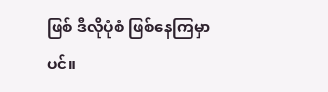ဖြစ် ဒီလိုပုံစံ ဖြစ်နေကြမှာပင်။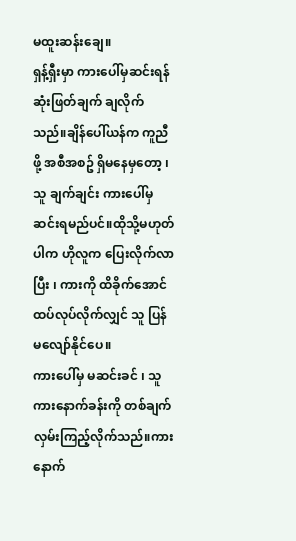မထူးဆန်းချေ။
ရှန့်ရှီးမှာ ကားပေါ်မှဆင်းရန် ဆုံးဖြတ်ချက် ချလိုက်သည်။ချိန်ပေါ်ယန်က ကူညီဖို့ အစီအစဥ် ရှိမနေမှတော့ ၊ သူ ချက်ချင်း ကားပေါ်မှ ဆင်းရမည်ပင်။ထိုသို့မဟုတ်ပါက ဟိုလူက ပြေးလိုက်လာပြီး ၊ ကားကို ထိခိုက်အောင် ထပ်လုပ်လိုက်လျှင် သူ ပြန်မလျော်နိုင်ပေ။
ကားပေါ်မှ မဆင်းခင် ၊ သူ ကားနောက်ခန်းကို တစ်ချက် လှမ်းကြည့်လိုက်သည်။ကားနောက်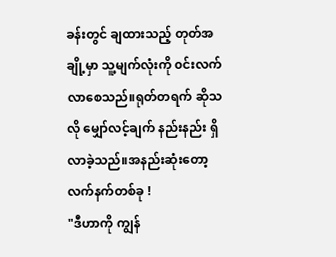ခန်းတွင် ချထားသည့် တုတ်အချို့မှာ သူ့မျက်လုံးကို ၀င်းလက်လာစေသည်။ရုတ်တရက် ဆိုသလို မျှော်လင့်ချက် နည်းနည်း ရှိလာခဲ့သည်။အနည်းဆုံးတော့ လက်နက်တစ်ခု !
"ဒီဟာကို ကျွန်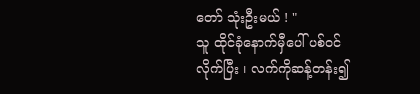တော် သုံးဦးမယ် ! "
သူ ထိုင်ခုံနောက်မှီပေါ် ပစ်၀င်လိုက်ပြီး ၊ လက်ကိုဆန့်တန်း၍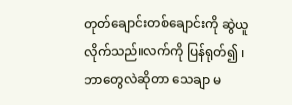တုတ်ချောင်းတစ်ချောင်းကို ဆွဲယူလိုက်သည်။လက်ကို ပြန်ရုတ်၍ ၊ ဘာတွေလဲဆိုတာ သေချာ မ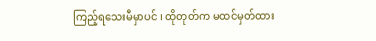ကြည့်ရသေးမီမှာပင် ၊ ထိုတုတ်က မထင်မှတ်ထား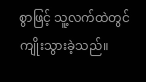စွာဖြင့် သူ့လက်ထဲတွင် ကျိုးသွားခဲ့သည်။